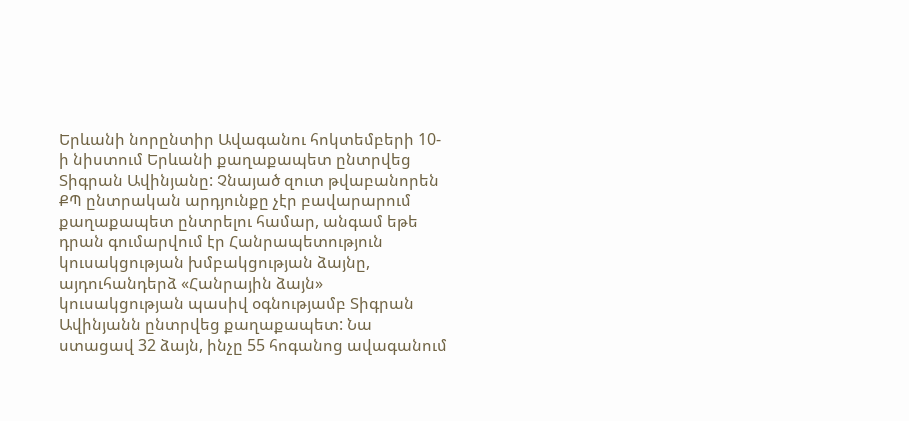Երևանի նորընտիր Ավագանու հոկտեմբերի 10-ի նիստում Երևանի քաղաքապետ ընտրվեց Տիգրան Ավինյանը: Չնայած զուտ թվաբանորեն ՔՊ ընտրական արդյունքը չէր բավարարում քաղաքապետ ընտրելու համար, անգամ եթե դրան գումարվում էր Հանրապետություն կուսակցության խմբակցության ձայնը, այդուհանդերձ «Հանրային ձայն» կուսակցության պասիվ օգնությամբ Տիգրան Ավինյանն ընտրվեց քաղաքապետ: Նա ստացավ 32 ձայն, ինչը 55 հոգանոց ավագանում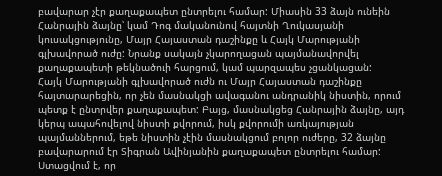բավարար չէր քաղաքապետ ընտրելու համար: Միասին 33 ձայն ունեին Հանրային ձայնը՝ կամ Դոգ մականունով հայտնի Ղուկասյանի կուսակցությունը, Մայր Հայաստան դաշինքը և Հայկ Մարությանի գլխավորած ուժը: Նրանք սակայն չկարողացան պայմանավորվել քաղաքապետի թեկնածուի հարցում, կամ պարզապես չցանկացան:
Հայկ Մարությանի գլխավորած ուժն ու Մայր Հայաստան դաշինքը հայտարարեցին, որ չեն մասնակցի ավագանու անդրանիկ նիստին, որում պետք է ընտրվեր քաղաքապետ: Բայց, մասնակցեց Հանրային ձայնը, այդ կերպ ապահովելով նիստի քվորում, իսկ քվորումի առկայության պայմաններում, եթե նիստին չէին մասնակցում բոլոր ուժերը, 32 ձայնը բավարարում էր Տիգրան Ավինյանին քաղաքապետ ընտրելու համար: Ստացվում է, որ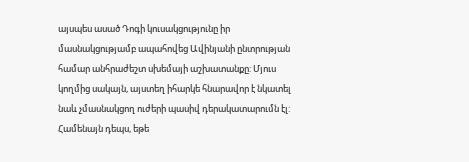այսպես ասած Դոգի կուսակցությունը իր մասնակցությամբ ապահովեց Ավինյանի ընտրության համար անհրաժեշտ սխեմայի աշխատանքը: Մյուս կողմից սակայն, այստեղ իհարկե հնարավոր է նկատել նաև չմասնակցող ուժերի պասիվ դերակատարումն էլ: Համենայն դեպս, եթե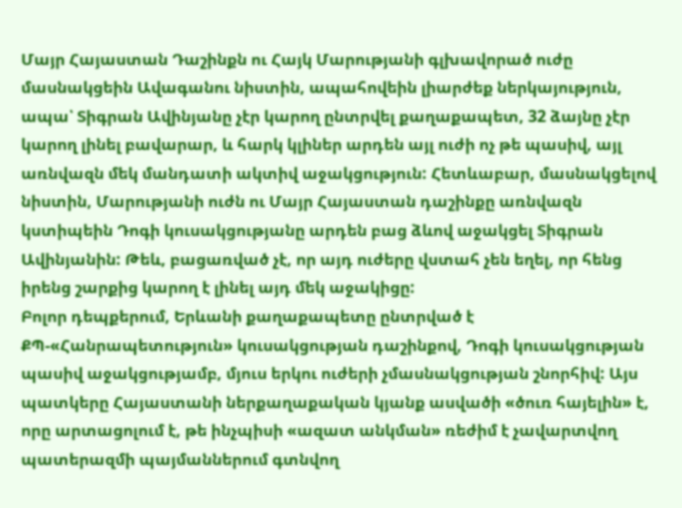Մայր Հայաստան Դաշինքն ու Հայկ Մարությանի գլխավորած ուժը մասնակցեին Ավագանու նիստին, ապահովեին լիարժեք ներկայություն, ապա՝ Տիգրան Ավինյանը չէր կարող ընտրվել քաղաքապետ, 32 ձայնը չէր կարող լինել բավարար, և հարկ կլիներ արդեն այլ ուժի ոչ թե պասիվ, այլ առնվազն մեկ մանդատի ակտիվ աջակցություն: Հետևաբար, մասնակցելով նիստին, Մարությանի ուժն ու Մայր Հայաստան դաշինքը առնվազն կստիպեին Դոգի կուսակցությանը արդեն բաց ձևով աջակցել Տիգրան Ավինյանին: Թեև, բացառված չէ, որ այդ ուժերը վստահ չեն եղել, որ հենց իրենց շարքից կարող է լինել այդ մեկ աջակիցը:
Բոլոր դեպքերում, Երևանի քաղաքապետը ընտրված է ՔՊ-«Հանրապետություն» կուսակցության դաշինքով, Դոգի կուսակցության պասիվ աջակցությամբ, մյուս երկու ուժերի չմասնակցության շնորհիվ: Այս պատկերը Հայաստանի ներքաղաքական կյանք ասվածի «ծուռ հայելին» է, որը արտացոլում է, թե ինչպիսի «ազատ անկման» ռեժիմ է չավարտվող պատերազմի պայմաններում գտնվող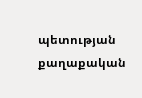պետության քաղաքական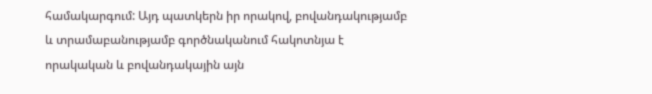համակարգում: Այդ պատկերն իր որակով, բովանդակությամբ և տրամաբանությամբ գործնականում հակոտնյա է որակական և բովանդակային այն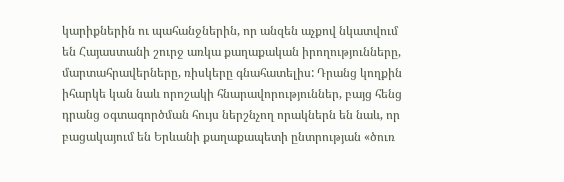կարիքներին ու պահանջներին, որ անզեն աչքով նկատվում են Հայաստանի շուրջ առկա քաղաքական իրողությունները, մարտահրավերները, ռիսկերը գնահատելիս: Դրանց կողքին իհարկե կան նաև որոշակի հնարավորություններ, բայց հենց դրանց օգտագործման հույս ներշնչող որակներն են նաև, որ բացակայում են Երևանի քաղաքապետի ընտրության «ծուռ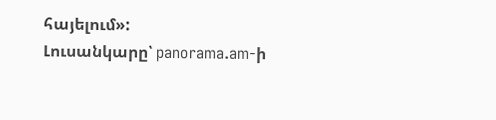հայելում»:
Լուսանկարը՝ panorama.am-ի